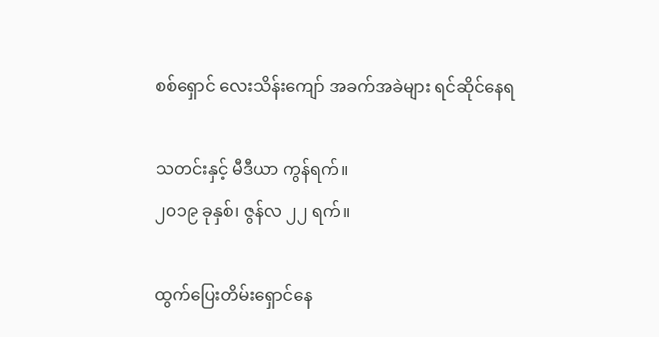စစ်ရှောင် လေးသိန်းကျော် အခက်အခဲများ ရင်ဆိုင်နေရ

သတင်းနှင့် မီဒီယာ ကွန်ရက်။
၂၀၁၉ ခုနှစ်၊ ဇွန်လ ၂၂ ရက်။

ထွက်ပြေးတိမ်းရှောင်နေ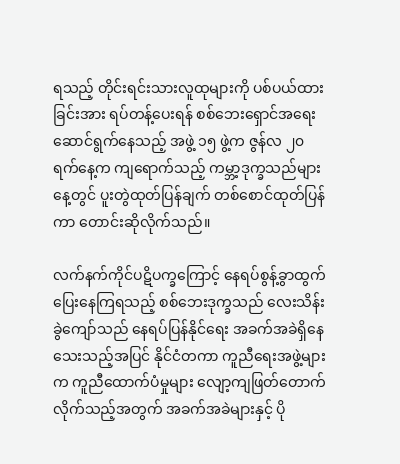ရသည့် တိုင်းရင်းသားလူထုများကို ပစ်ပယ်ထားခြင်းအား ရပ်တန့်ပေးရန် စစ်ဘေးရှောင်အရေး ဆောင်ရွက်နေသည့် အဖွဲ့ ၁၅ ဖွဲ့က ဇွန်လ ၂၀ ရက်နေ့က ကျရောက်သည့် ကမ္ဘာ့ဒုက္ခသည်များနေ့တွင် ပူးတွဲထုတ်ပြန်ချက် တစ်စောင်ထုတ်ပြန်ကာ တောင်းဆိုလိုက်သည်။

လက်နက်ကိုင်ပဋိပက္ခကြောင့် နေရပ်စွန့်ခွာထွက်ပြေးနေကြရသည့် စစ်ဘေးဒုက္ခသည် လေးသိန်းခွဲကျော်သည် နေရပ်ပြန်နိုင်ရေး အခက်အခဲရှိနေသေးသည့်အပြင် နိုင်ငံတကာ ကူညီရေးအဖွဲ့များက ကူညီထောက်ပံမှုများ လျော့ကျဖြတ်တောက်လိုက်သည့်အတွက် အခက်အခဲများနှင့် ပို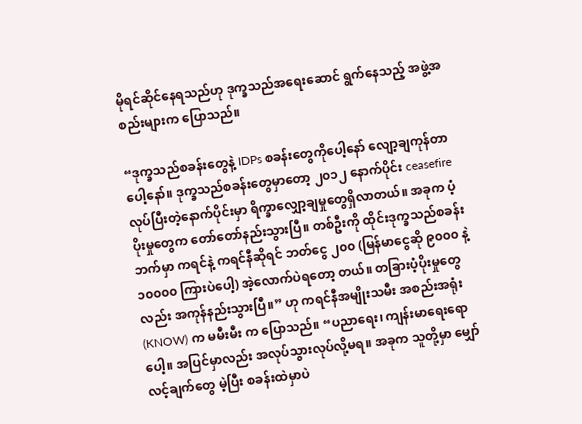မိုရင်ဆိုင်နေရသည်ဟု ဒုက္ခသည်အရေးဆောင် ရွက်နေသည့် အဖွဲ့အစည်းများက ပြောသည်။

“ဒုက္ခသည်စခန်းတွေနဲ့ IDPs စခန်းတွေကိုပေါ့နော် လျော့ချကုန်တာပေါ့နော်။ ဒုက္ခသည်စခန်းတွေမှာတော့ ၂၀၁၂ နောက်ပိုင်း ceasefire လုပ်ပြီးတဲ့နောက်ပိုင်းမှာ ရိက္ခာလျှော့ချမှုတွေရှိလာတယ်။ အခုက ပံ့ပိုးမှုတွေက တော်တော်နည်းသွားပြီ။ တစ်ဦးကို ထိုင်းဒုက္ခသည်စခန်း ဘက်မှာ ကရင်နဲ့ ကရင်နီဆိုရင် ဘတ်ငွေ ၂၀၀ (မြန်မာငွေဆို ၉၀၀၀ နဲ့ ၁၀၀၀၀ ကြားပဲပေါ့) အဲ့လောက်ပဲရတော့ တယ်။ တခြားပံ့ပိုးမှုတွေလည်း အကုန်နည်းသွားပြီ။” ဟု ကရင်နီအမျိုးသမီး အစည်းအရုံး (KNOW) က မမီးမီး က ပြောသည်။ “ပညာရေး၊ ကျန်းမာရေးရောပေါ့။ အပြင်မှာလည်း အလုပ်သွားလုပ်လို့မရ။ အခုက သူတို့မှာ မျှော်လင့်ချက်တွေ မဲ့ပြီး စခန်းထဲမှာပဲ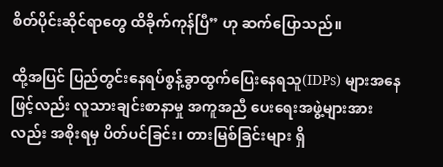စိတ်ပိုင်းဆိုင်ရာတွေ ထိခိုက်ကုန်ပြီ” ဟု ဆက်ပြောသည်။

ထို့အပြင် ပြည်တွင်းနေရပ်စွန့်ခွာထွက်ပြေးနေရသူ(IDPs) များအနေဖြင့်လည်း လူသားချင်းစာနာမှု အကူအညီ ပေးရေးအဖွဲ့များအားလည်း အစိုးရမှ ပိတ်ပင်ခြင်း၊ တားမြစ်ခြင်းများ ရှိ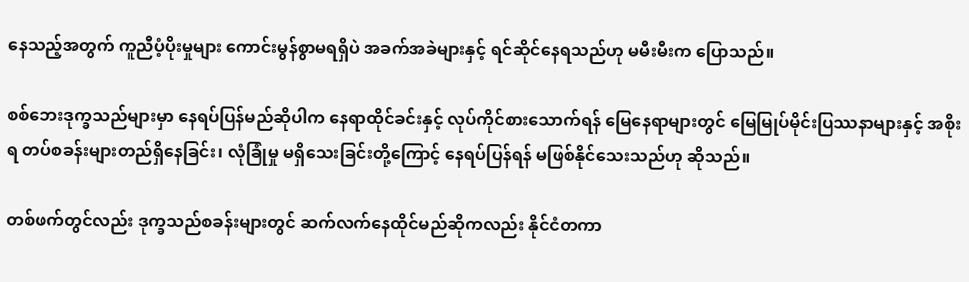နေသည့်အတွက် ကူညီပံ့ပိုးမှုများ ကောင်းမွန်စွာမရရှိပဲ အခက်အခဲများနှင့် ရင်ဆိုင်နေရသည်ဟု မမီးမီးက ပြောသည်။

စစ်ဘေးဒုက္ခသည်များမှာ နေရပ်ပြန်မည်ဆိုပါက နေရာထိုင်ခင်းနှင့် လုပ်ကိုင်စားသောက်ရန် မြေနေရာများတွင် မြေမြုပ်မိုင်းပြဿနာများနှင့် အစိုးရ တပ်စခန်းများတည်ရှိနေခြင်း၊ လုံခြုံမှု မရှိသေးခြင်းတို့ကြောင့် နေရပ်ပြန်ရန် မဖြစ်နိုင်သေးသည်ဟု ဆိုသည်။

တစ်ဖက်တွင်လည်း ဒုက္ခသည်စခန်းများတွင် ဆက်လက်နေထိုင်မည်ဆိုကလည်း နိုင်ငံတကာ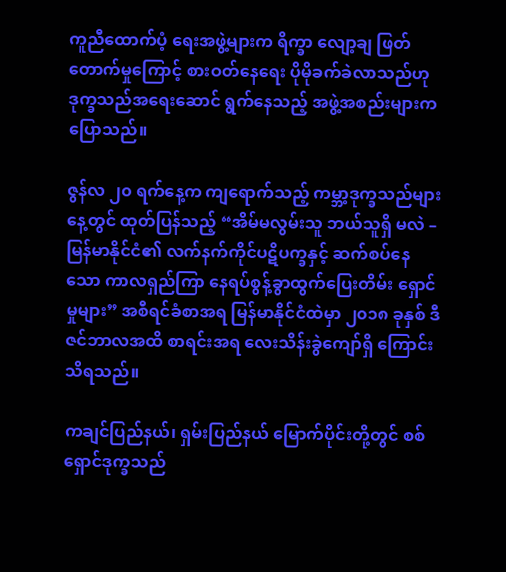ကူညီထောက်ပံ့ ရေးအဖွဲ့များက ရိက္ခာ လျော့ချ ဖြတ်တောက်မှုကြောင့် စားဝတ်နေရေး ပိုမိုခက်ခဲလာသည်ဟု ဒုက္ခသည်အရေးဆောင် ရွက်နေသည့် အဖွဲ့အစည်းများက ပြောသည်။

ဇွန်လ ၂၀ ရက်နေ့က ကျရောက်သည့် ကမ္ဘာ့ဒုက္ခသည်များနေ့တွင် ထုတ်ပြန်သည့် “အိမ်မလွမ်းသူ ဘယ်သူရှိ မလဲ – မြန်မာနိုင်ငံ၏ လက်နက်ကိုင်ပဋိပက္ခနှင့် ဆက်စပ်နေသော ကာလရှည်ကြာ နေရပ်စွန့်ခွာထွက်ပြေးတိမ်း ရှောင်မှုများ” အစီရင်ခံစာအရ မြန်မာနိုင်ငံထဲမှာ ၂၀၁၈ ခုနှစ် ဒီဇင်ဘာလအထိ စာရင်းအရ လေးသိန်းခွဲကျော်ရှိ ကြောင်း သိရသည်။

ကချင်ပြည်နယ်၊ ရှမ်းပြည်နယ် မြောက်ပိုင်းတို့တွင် စစ်ရှောင်ဒုက္ခသည်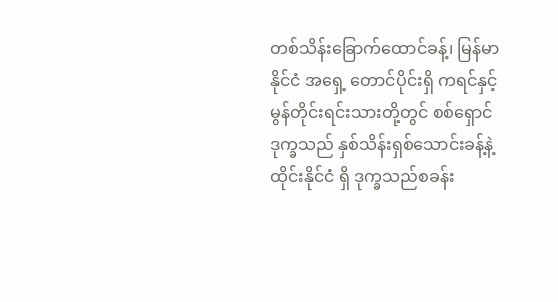တစ်သိန်းခြောက်ထောင်ခန့်၊ မြန်မာနိုင်ငံ အရှေ့ တောင်ပိုင်းရှိ ကရင်နှင့် မွန်တိုင်းရင်းသားတို့တွင် စစ်ရှောင်ဒုက္ခသည် နှစ်သိန်းရှစ်သောင်းခန့်နဲ့ ထိုင်းနိုင်ငံ ရှိ ဒုက္ခသည်စခန်း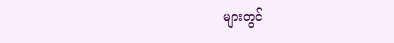များတွင်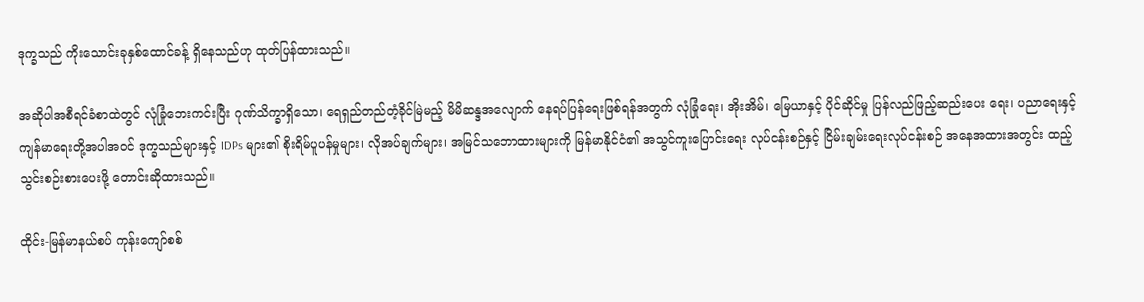ဒုက္ခသည် ကိုးသောင်းခုနှစ်ထောင်ခန့် ရှိနေသည်ဟု ထုတ်ပြန်ထားသည်။

အဆိုပါအစီရင်ခံစာထဲတွင် လုံခြုံဘေးကင်းပြီး ဂုဏ်သိက္ခာရှိသော၊ ရေရှည်တည်တံ့ခိုင်မြဲမည့် မိမိဆန္ဒအလျောက် နေရပ်ပြန်ရေးဖြစ်ရန်အတွက် လုံခြုံရေး၊ အိုးအိမ်၊ မြေယာနှင့် ပိုင်ဆိုင်မှု ပြန်လည်ဖြည့်ဆည်းပေး ရေး၊ ပညာရေးနှင့် ကျန်မာရေးတို့အပါအဝင် ဒုက္ခသည်များနှင့် IDPs များ၏ စိုးရိမ်ပူပန်မှုများ၊ လိုအပ်ချက်များ၊ အမြင်သဘောထားများကို မြန်မာနိုင်ငံ၏ အသွင်ကူးပြောင်းရေး လုပ်ငန်းစဉ်နှင့် ငြိမ်းချမ်းရေးလုပ်ငန်းစဉ် အနေအထားအတွင်း ထည့်သွင်းစဉ်းစားပေးဖို့ တောင်းဆိုထားသည်။

ထိုင်း-မြန်မာနယ်စပ် ကုန်းကျော်စစ်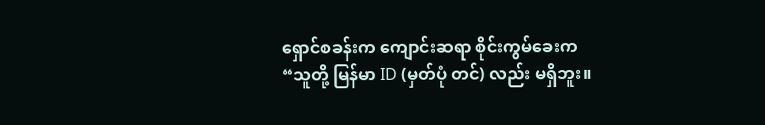ရှောင်စခန်းက ကျောင်းဆရာ စိုင်းကွမ်ခေးက “သူတို့ မြန်မာ ID (မှတ်ပုံ တင်) လည်း မရှိဘူး။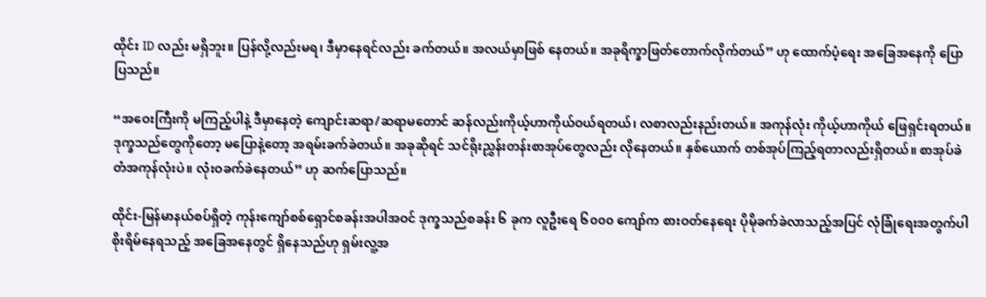ထိုင်း ID လည်း မရှိဘူး။ ပြန်လို့လည်းမရ၊ ဒီမှာနေရင်လည်း ခက်တယ်။ အလယ်မှာဖြစ် နေတယ်။ အခုရိက္ခာဖြတ်တောက်လိုက်တယ်” ဟု ထောက်ပံ့ရေး အခြေအနေကို ပြောပြသည်။

“အဝေးကြီးကို မကြည့်ပါနဲ့ ဒီမှာနေတဲ့ ကျောင်းဆရာ/ဆရာမတောင် ဆန်လည်းကိုယ့်ဟာကိုယ်ဝယ်ရတယ်၊ လစာလည်းနည်းတယ်။ အကုန်လုံး ကိုယ့်ဟာကိုယ် ဖြေရှင်းရတယ်။ ဒုက္ခသည်တွေကိုတော့ မပြောနဲ့တော့ အရမ်းခက်ခဲတယ်။ အခုဆိုရင် သင်ရိုးညွှန်းတန်းစာအုပ်တွေလည်း လိုနေတယ်။ နှစ်ယောက် တစ်အုပ်ကြည့်ရတာလည်းရှိတယ်။ စာအုပ်ခဲတံအကုန်လုံးပဲ။ လုံးဝခက်ခဲနေတယ်” ဟု ဆက်ပြောသည်။

ထိုင်း-မြန်မာနယ်စပ်ရှိတဲ့ ကုန်းကျော်စစ်ရှောင်စခန်းအပါအဝင် ဒုက္ခသည်စခန်း ၆ ခုက လူဦးရေ ၆၀၀၀ ကျော်က စားဝတ်နေရေး ပိုမိုခက်ခဲလာသည့်အပြင် လုံခြုံရေးအတွက်ပါ စိုးရိမ်နေရသည့် အခြေအနေတွင် ရှိနေသည်ဟု ရှမ်းလူ့အ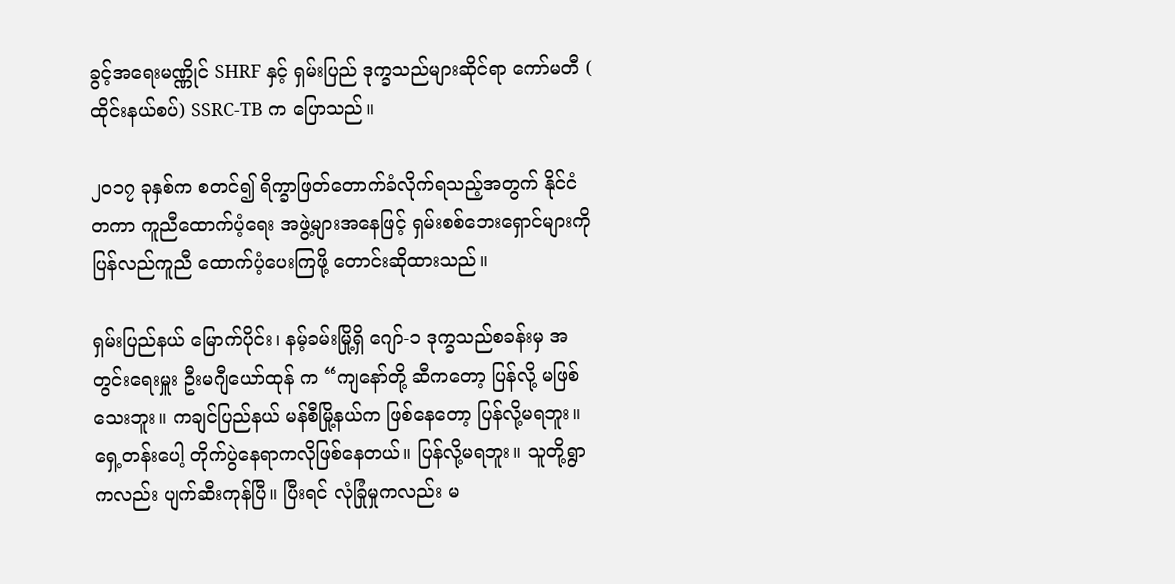ခွင့်အရေးမဏ္ဏိုင် SHRF နှင့် ရှမ်းပြည် ဒုက္ခသည်များဆိုင်ရာ ကော်မတီ ( ထိုင်းနယ်စပ်) SSRC-TB က ပြောသည်။

၂၀၁၇ ခုနှစ်က စတင်၍ ရိက္ခာဖြတ်တောက်ခံလိုက်ရသည့်အတွက် နိုင်ငံတကာ ကူညီထောက်ပံ့ရေး အဖွဲ့များအနေဖြင့် ရှမ်းစစ်ဘေးရှောင်များကို ပြန်လည်ကူညီ ထောက်ပံ့ပေးကြဖို့ တောင်းဆိုထားသည်။

ရှမ်းပြည်နယ် မြောက်ပိုင်း၊ နမ့်ခမ်းမြို့ရှိ ဂျော်-၁ ဒုက္ခသည်စခန်းမှ အတွင်းရေးမှူး ဦးမဂျီယော်ထုန် က “ကျနော်တို့ ဆီကတော့ ပြန်လို့ မဖြစ်သေးဘူး။ ကချင်ပြည်နယ် မန်စီမြို့နယ်က ဖြစ်နေတော့ ပြန်လို့မရဘူး။ ရှေ့တန်းပေါ့ တိုက်ပွဲနေရာကလိုဖြစ်နေတယ်။ ပြန်လို့မရဘူး။ သူတို့ရွာကလည်း ပျက်ဆီးကုန်ပြီ။ ပြီးရင် လုံခြုံမှုကလည်း မ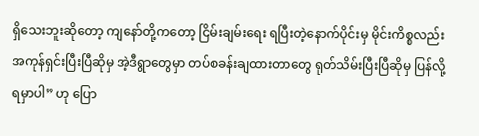ရှိသေးဘူးဆိုတော့ ကျနော်တို့ကတော့ ငြိမ်းချမ်းရေး ရပြီးတဲ့နောက်ပိုင်းမှ မိုင်းကိစ္စလည်း အကုန်ရှင်းပြီးပြီဆိုမှ အဲ့ဒီရွာတွေမှာ တပ်စခန်းချထားတာတွေ ရုတ်သိမ်းပြီးပြီဆိုမှ ပြန်လို့ရမှာပါ” ဟု ပြော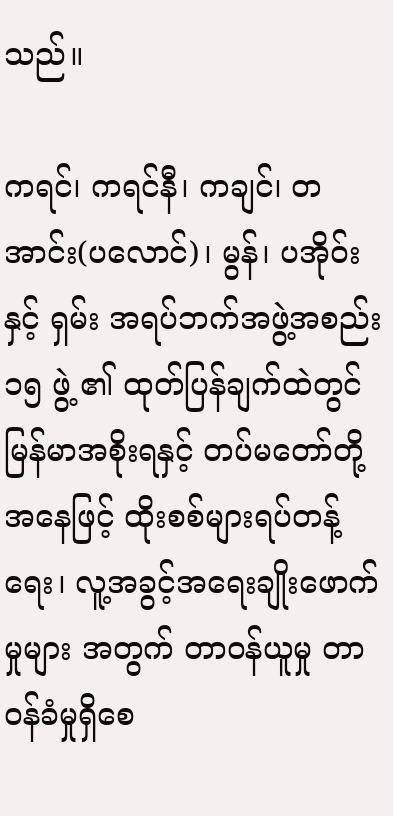သည်။

ကရင်၊ ကရင်နီ၊ ကချင်၊ တအာင်း(ပလောင်)၊ မွန်၊ ပအိုဝ်း နှင့် ရှမ်း အရပ်ဘက်အဖွဲ့အစည်း ၁၅ ဖွဲ့ ၏ ထုတ်ပြန်ချက်ထဲတွင် မြန်မာအစိုးရနှင့် တပ်မတော်တို့အနေဖြင့် ထိုးစစ်များရပ်တန့်ရေး၊ လူ့အခွင့်အရေးချိုးဖောက်မှုများ အတွက် တာဝန်ယူမှု တာဝန်ခံမှုရှိစေ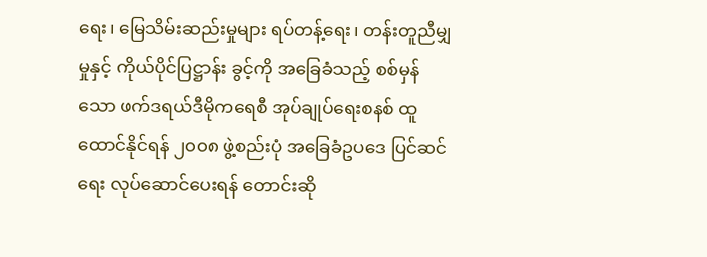ရေး၊ မြေသိမ်းဆည်းမှုများ ရပ်တန့်ရေး၊ တန်းတူညီမျှမှုနှင့် ကိုယ်ပိုင်ပြဋ္ဌာန်း ခွင့်ကို အခြေခံသည့် စစ်မှန်သော ဖက်ဒရယ်ဒီမိုကရေစီ အုပ်ချုပ်ရေးစနစ် ထူထောင်နိုင်ရန် ၂၀၀၈ ဖွဲ့စည်းပုံ အခြေခံဥပဒေ ပြင်ဆင်ရေး လုပ်ဆောင်ပေးရန် တောင်းဆို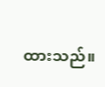ထားသည်။